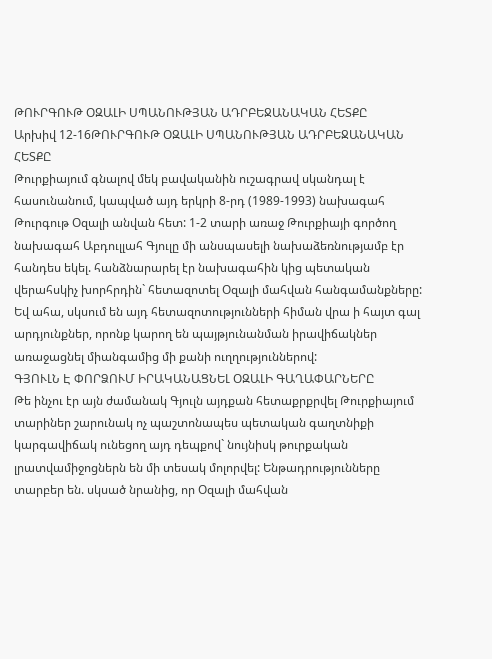ԹՈՒՐԳՈՒԹ ՕԶԱԼԻ ՍՊԱՆՈՒԹՅԱՆ ԱԴՐԲԵՋԱՆԱԿԱՆ ՀԵՏՔԸ
Արխիվ 12-16ԹՈՒՐԳՈՒԹ ՕԶԱԼԻ ՍՊԱՆՈՒԹՅԱՆ ԱԴՐԲԵՋԱՆԱԿԱՆ ՀԵՏՔԸ
Թուրքիայում գնալով մեկ բավականին ուշագրավ սկանդալ է հասունանում, կապված այդ երկրի 8-րդ (1989-1993) նախագահ Թուրգութ Օզալի անվան հետ: 1-2 տարի առաջ Թուրքիայի գործող նախագահ Աբդուլլահ Գյուլը մի անսպասելի նախաձեռնությամբ էր հանդես եկել. հանձնարարել էր նախագահին կից պետական վերահսկիչ խորհրդին` հետազոտել Օզալի մահվան հանգամանքները: Եվ ահա, սկսում են այդ հետազոտությունների հիման վրա ի հայտ գալ արդյունքներ, որոնք կարող են պայթյունանման իրավիճակներ առաջացնել միանգամից մի քանի ուղղություններով:
ԳՅՈՒԼՆ Է ՓՈՐՁՈՒՄ ԻՐԱԿԱՆԱՑՆԵԼ ՕԶԱԼԻ ԳԱՂԱՓԱՐՆԵՐԸ
Թե ինչու էր այն ժամանակ Գյուլն այդքան հետաքրքրվել Թուրքիայում տարիներ շարունակ ոչ պաշտոնապես պետական գաղտնիքի կարգավիճակ ունեցող այդ դեպքով` նույնիսկ թուրքական լրատվամիջոցներն են մի տեսակ մոլորվել: Ենթադրությունները տարբեր են. սկսած նրանից, որ Օզալի մահվան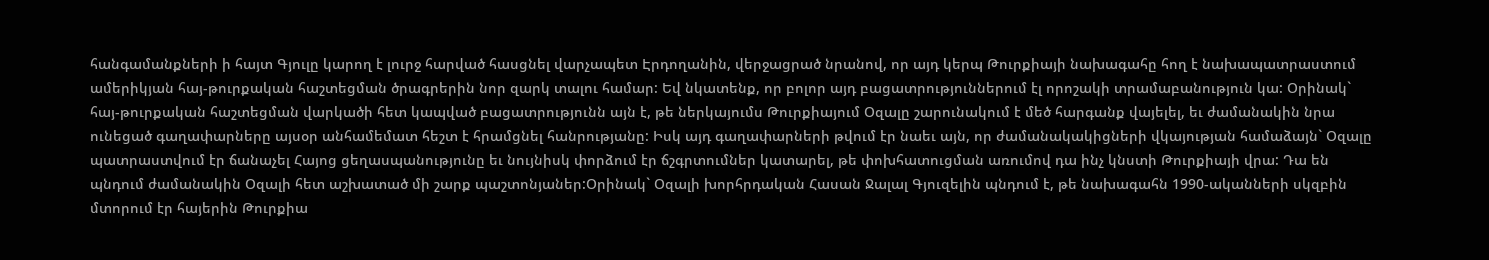հանգամանքների ի հայտ Գյուլը կարող է լուրջ հարված հասցնել վարչապետ Էրդողանին, վերջացրած նրանով, որ այդ կերպ Թուրքիայի նախագահը հող է նախապատրաստում ամերիկյան հայ-թուրքական հաշտեցման ծրագրերին նոր զարկ տալու համար: Եվ նկատենք, որ բոլոր այդ բացատրություններում էլ որոշակի տրամաբանություն կա: Օրինակ` հայ-թուրքական հաշտեցման վարկածի հետ կապված բացատրությունն այն է, թե ներկայումս Թուրքիայում Օզալը շարունակում է մեծ հարգանք վայելել, եւ ժամանակին նրա ունեցած գաղափարները այսօր անհամեմատ հեշտ է հրամցնել հանրությանը: Իսկ այդ գաղափարների թվում էր նաեւ այն, որ ժամանակակիցների վկայության համաձայն` Օզալը պատրաստվում էր ճանաչել Հայոց ցեղասպանությունը եւ նույնիսկ փորձում էր ճշգրտումներ կատարել, թե փոխհատուցման առումով դա ինչ կնստի Թուրքիայի վրա: Դա են պնդում ժամանակին Օզալի հետ աշխատած մի շարք պաշտոնյաներ:Օրինակ` Օզալի խորհրդական Հասան Ջալալ Գյուզելին պնդում է, թե նախագահն 1990-ականների սկզբին մտորում էր հայերին Թուրքիա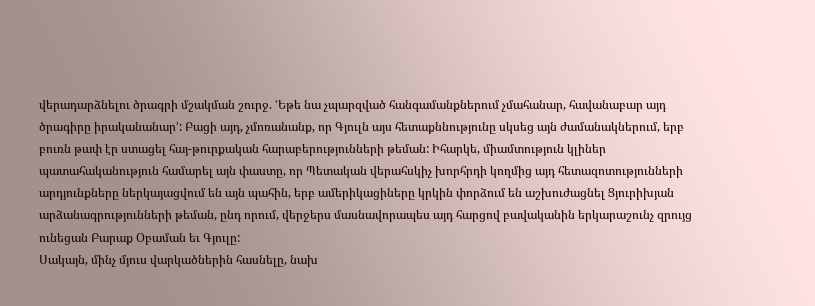վերադարձնելու ծրագրի մշակման շուրջ. ՙԵթե նա չպարզված հանգամանքներում չմահանար, հավանաբար այդ ծրագիրը իրականանար՚: Բացի այդ, չմոռանանք, որ Գյուլն այս հետաքննությունը սկսեց այն ժամանակներում, երբ բուռն թափ էր ստացել հայ-թուրքական հարաբերությունների թեման: Իհարկե, միամտություն կլիներ պատահականություն համարել այն փաստը, որ Պետական վերահսկիչ խորհրդի կողմից այդ հետազոտությունների արդյունքները ներկայացվում են այն պահին, երբ ամերիկացիները կրկին փորձում են աշխուժացնել Ցյուրիխյան արձանագրությունների թեման, ընդ որում, վերջերս մասնավորապես այդ հարցով բավականին երկարաշունչ զրույց ունեցան Բարաք Օբաման եւ Գյուլը:
Սակայն, մինչ մյուս վարկածներին հասնելը, նախ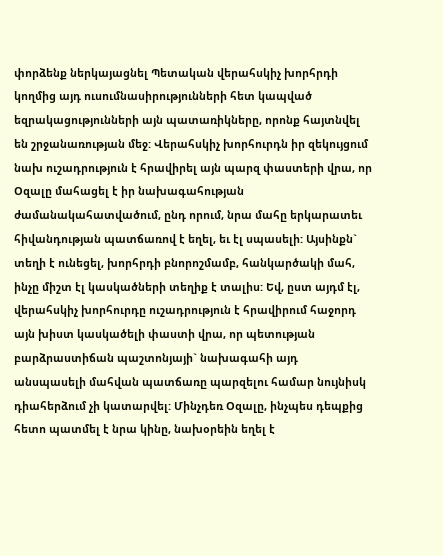փորձենք ներկայացնել Պետական վերահսկիչ խորհրդի կողմից այդ ուսումնասիրությունների հետ կապված եզրակացությունների այն պատառիկները, որոնք հայտնվել են շրջանառության մեջ: Վերահսկիչ խորհուրդն իր զեկույցում նախ ուշադրություն է հրավիրել այն պարզ փաստերի վրա, որ Օզալը մահացել է իր նախագահության ժամանակահատվածում, ընդ որում, նրա մահը երկարատեւ հիվանդության պատճառով է եղել, եւ էլ սպասելի: Այսինքն` տեղի է ունեցել, խորհրդի բնորոշմամբ, հանկարծակի մահ, ինչը միշտ էլ կասկածների տեղիք է տալիս: Եվ, ըստ այդմ էլ, վերահսկիչ խորհուրդը ուշադրություն է հրավիրում հաջորդ այն խիստ կասկածելի փաստի վրա, որ պետության բարձրաստիճան պաշտոնյայի` նախագահի այդ անսպասելի մահվան պատճառը պարզելու համար նույնիսկ դիահերձում չի կատարվել: Մինչդեռ Օզալը, ինչպես դեպքից հետո պատմել է նրա կինը, նախօրեին եղել է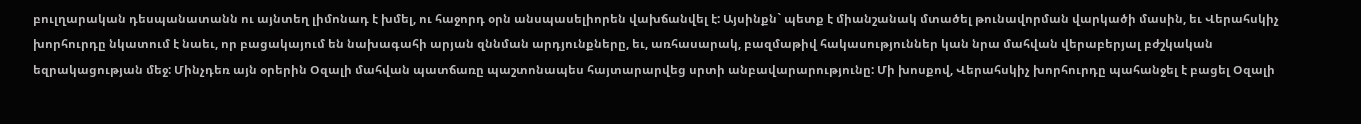բուլղարական դեսպանատանն ու այնտեղ լիմոնադ է խմել, ու հաջորդ օրն անսպասելիորեն վախճանվել է: Այսինքն` պետք է միանշանակ մտածել թունավորման վարկածի մասին, եւ Վերահսկիչ խորհուրդը նկատում է նաեւ, որ բացակայում են նախագահի արյան զննման արդյունքները, եւ, առհասարակ, բազմաթիվ հակասություններ կան նրա մահվան վերաբերյալ բժշկական եզրակացության մեջ: Մինչդեռ այն օրերին Օզալի մահվան պատճառը պաշտոնապես հայտարարվեց սրտի անբավարարությունը: Մի խոսքով, Վերահսկիչ խորհուրդը պահանջել է բացել Օզալի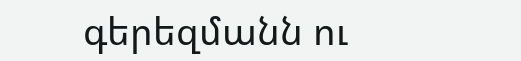գերեզմանն ու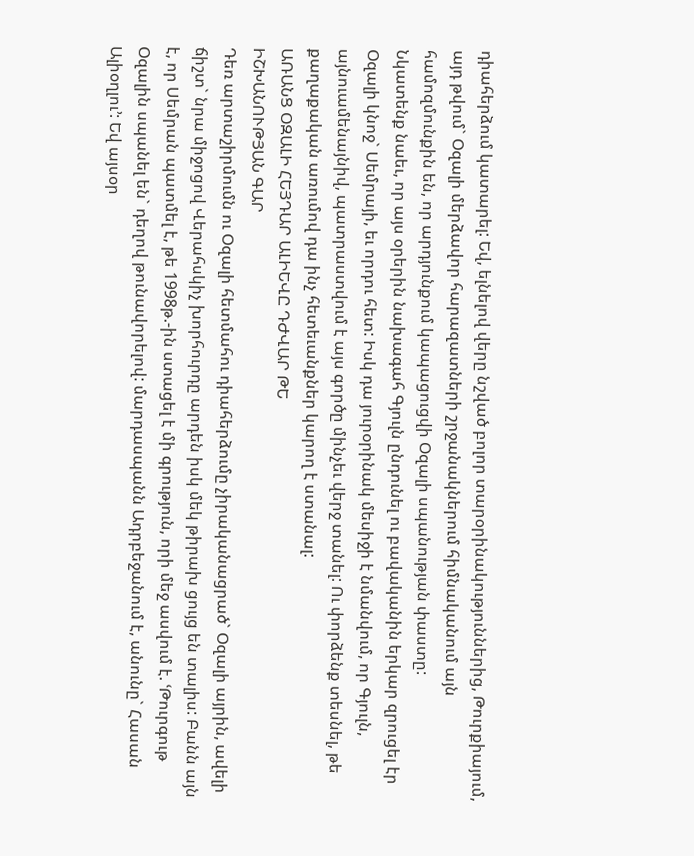դիահերձում կատարել: Եվ, ելնելով վերը նշված բոլոր տարօրինակություններից, Թուրքիայում, այդ թվում` Օզալի մերձավոր հարազատների շրջանակներում հիմնականում այն համոզմունքին են, որ արդյունքում կապացուցվի Օզալի սպանության փաստը:
Նկատենք նաեւ, որ այս օրերին նախագահ Գյուլն ընդունել ու բավականին երկար զրուցել էր Օզալի կնոջ` Սեմրայի, եւ որդու հետ: Իսկ դա յուրօրինակ մեսիջի է նմանվում, որ Գյուլն, այնուամենայնիվ, պատրաստվում է այս գործը մինչեւ վերջ տանել: Ու փորձենք տեսնել, թե քաղաքական առումով դա ինչ հետեւանքներ կարող է ստանալ:
ԱՌԱՆՑ ՕԶԱԼԻ ՀԵՅԴԱՐ ԱԼԻԵՎԸ ԴԺՎԱՐ ԹԵ
ԻՇԽԱՆՈՒԹՅԱՆ ԳԱՐ
Դեռ արտաշիրմումն ու Օզալի հետմահու դիահերձումը չիրականացրած` Օզալի այրին, ավելի ճիշտ` նրա միջոցով Վերահսկիչ խորհուրդը արդեն իսկ մեկ թիրախ ցույց են տալիս: Բանն այն է, որ Սեմրան պատմել է, թե 1998թ.-ին ստացել է մի գրություն, որի մեջ ասվում է. ՙԹուրգութ Օզալին սպանել են` դեղով թունավորելով: մարդասպանն Ադրբեջանում է, անունը` Հասան Ալիօղլու՚: Եվ այսօր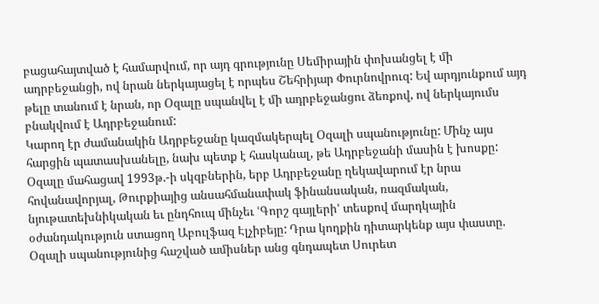բացահայտված է համարվում, որ այդ գրությունը Սեմիրային փոխանցել է մի ադրբեջանցի, ով նրան ներկայացել է որպես Շեհրիյար Փուրնովրուզ: Եվ արդյունքում այդ թելը տանում է նրան, որ Օզալը սպանվել է մի ադրբեջանցու ձեռքով, ով ներկայումս բնակվում է Ադրբեջանում:
Կարող էր ժամանակին Ադրբեջանը կազմակերպել Օզալի սպանությունը: Մինչ այս հարցին պատասխանելը, նախ պետք է հասկանալ, թե Ադրբեջանի մասին է խոսքը: Օզալը մահացավ 1993թ.-ի սկզբներին, երբ Ադրբեջանը ղեկավարում էր նրա հովանավորյալ, Թուրքիայից անսահմանափակ ֆինանսական, ռազմական, նյութատեխնիկական եւ ընդհուպ մինչեւ ՙԳորշ գայլերի՚ տեսքով մարդկային օժանդակություն ստացող Աբուլֆազ Էլչիբեյը: Դրա կողքին դիտարկենք այս փաստը. Օզալի սպանությունից հաշված ամիսներ անց գնդապետ Սուրետ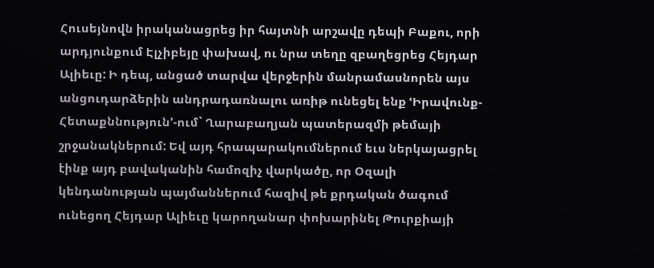Հուսեյնովն իրականացրեց իր հայտնի արշավը դեպի Բաքու, որի արդյունքում Էլչիբեյը փախավ, ու նրա տեղը զբաղեցրեց Հեյդար Ալիեւը: Ի դեպ, անցած տարվա վերջերին մանրամասնորեն այս անցուդարձերին անդրադառնալու առիթ ունեցել ենք ՙԻրավունք- Հետաքննություն՚-ում` Ղարաբաղյան պատերազմի թեմայի շրջանակներում: Եվ այդ հրապարակումներում եւս ներկայացրել էինք այդ բավականին համոզիչ վարկածը, որ Օզալի կենդանության պայմաններում հազիվ թե քրդական ծագում ունեցող Հեյդար Ալիեւը կարողանար փոխարինել Թուրքիայի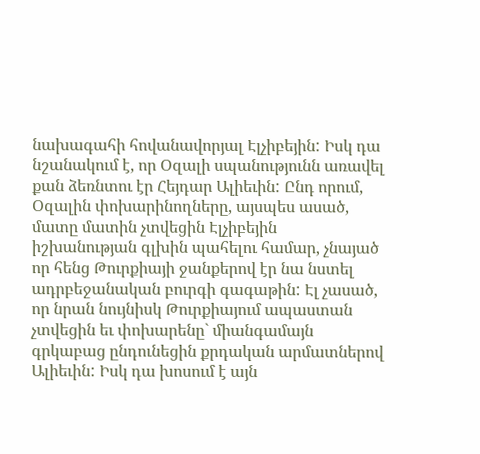նախագահի հովանավորյալ Էլչիբեյին: Իսկ դա նշանակում է, որ Օզալի սպանությունն առավել քան ձեռնտու էր Հեյդար Ալիեւին: Ընդ որում, Օզալին փոխարինողները, այսպես ասած, մատը մատին չտվեցին Էլչիբեյին իշխանության գլխին պահելու համար, չնայած որ հենց Թուրքիայի ջանքերով էր նա նստել ադրբեջանական բուրգի գագաթին: Էլ չասած, որ նրան նույնիսկ Թուրքիայում ապաստան չտվեցին եւ փոխարենը` միանգամայն գրկաբաց ընդունեցին քրդական արմատներով Ալիեւին: Իսկ դա խոսում է այն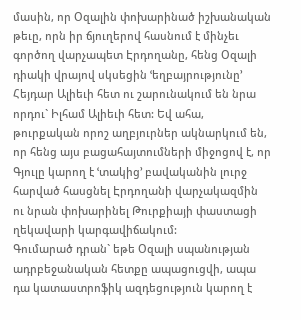մասին, որ Օզալին փոխարինած իշխանական թեւը, որն իր ճյուղերով հասնում է մինչեւ գործող վարչապետ Էրդողանը, հենց Օզալի դիակի վրայով սկսեցին ՙեղբայրությունը՚ Հեյդար Ալիեւի հետ ու շարունակում են նրա որդու` Իլհամ Ալիեւի հետ: Եվ ահա, թուրքական որոշ աղբյուրներ ակնարկում են, որ հենց այս բացահայտումների միջոցով է, որ Գյուլը կարող է ՙտակից՚ բավականին լուրջ հարված հասցնել Էրդողանի վարչակազմին ու նրան փոխարինել Թուրքիայի փաստացի ղեկավարի կարգավիճակում:
Գումարած դրան` եթե Օզալի սպանության ադրբեջանական հետքը ապացուցվի, ապա դա կատաստրոֆիկ ազդեցություն կարող է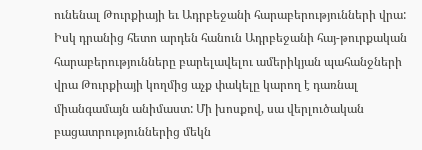ունենալ Թուրքիայի եւ Ադրբեջանի հարաբերությունների վրա: Իսկ դրանից հետո արդեն հանուն Ադրբեջանի հայ-թուրքական հարաբերությունները բարելավելու ամերիկյան պահանջների վրա Թուրքիայի կողմից աչք փակելը կարող է դառնալ միանգամայն անիմաստ: Մի խոսքով, սա վերլուծական բացատրություններից մեկն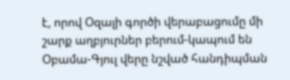է, որով Օզալի գործի վերաբացումը մի շարք աղբյուրներ բերում-կապում են Օբամա-Գյուլ վերը նշված հանդիպման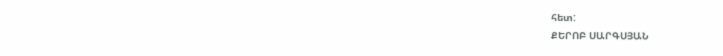հետ:
ՔԵՐՈԲ ՍԱՐԳՍՅԱՆ